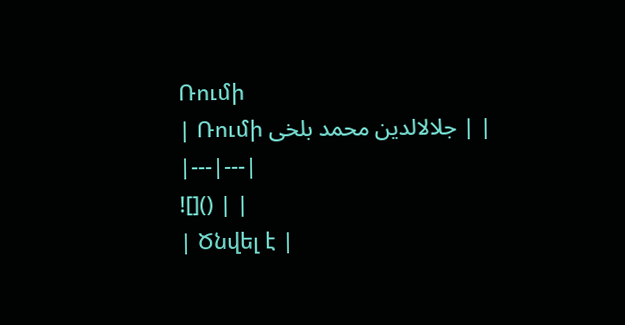Ռումի
| Ռումի جلالالدین محمد بلخی | |
|---|---|
![]() | |
| Ծնվել է |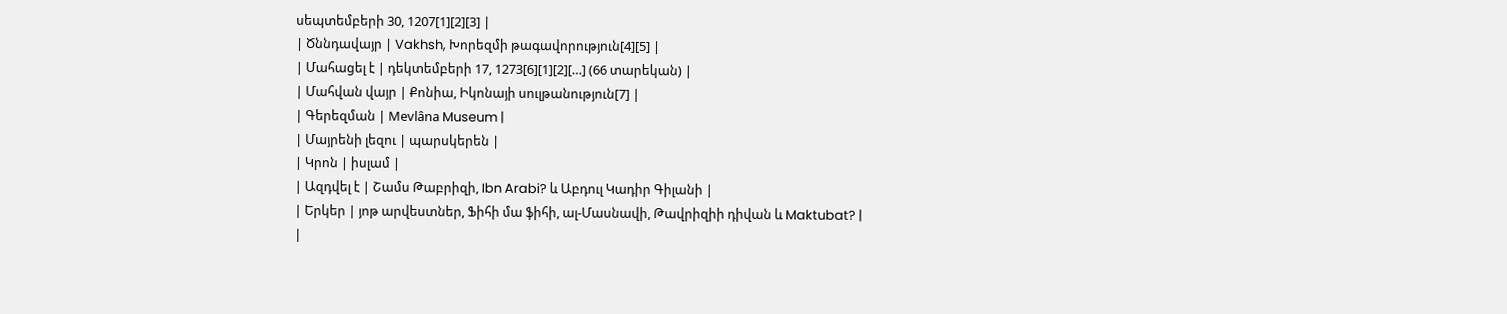սեպտեմբերի 30, 1207[1][2][3] |
| Ծննդավայր | Vakhsh, Խորեզմի թագավորություն[4][5] |
| Մահացել է | դեկտեմբերի 17, 1273[6][1][2][…] (66 տարեկան) |
| Մահվան վայր | Քոնիա, Իկոնայի սուլթանություն[7] |
| Գերեզման | Mevlâna Museum |
| Մայրենի լեզու | պարսկերեն |
| Կրոն | իսլամ |
| Ազդվել է | Շամս Թաբրիզի, Ibn Arabi? և Աբդուլ Կադիր Գիլանի |
| Երկեր | յոթ արվեստներ, Ֆիհի մա ֆիհի, ալ-Մասնավի, Թավրիզիի դիվան և Maktubat? |
|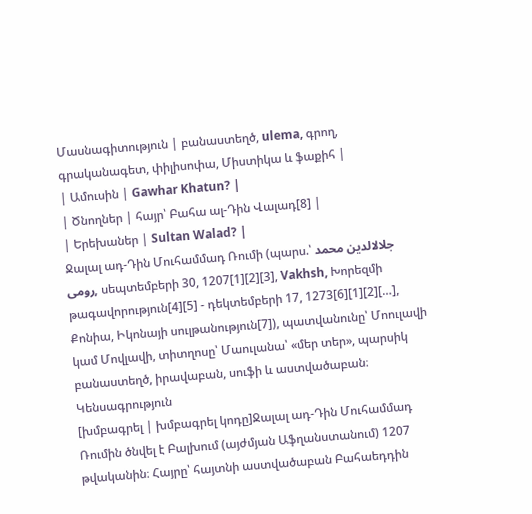Մասնագիտություն | բանաստեղծ, ulema, գրող, գրականագետ, փիլիսոփա, Միստիկա և ֆաքիհ |
| Ամուսին | Gawhar Khatun? |
| Ծնողներ | հայր՝ Բահա ալ-Դին Վալադ[8] |
| Երեխաներ | Sultan Walad? |
Ջալալ ադ-Դին Մուհամմադ Ռումի (պարս.՝ جلالالدین محمد رومی, սեպտեմբերի 30, 1207[1][2][3], Vakhsh, Խորեզմի թագավորություն[4][5] - դեկտեմբերի 17, 1273[6][1][2][…], Քոնիա, Իկոնայի սուլթանություն[7]), պատվանունը՝ Մոուլավի կամ Մովլավի, տիտղոսը՝ Մաուլանա՝ «մեր տեր», պարսիկ բանաստեղծ, իրավաբան, սուֆի և աստվածաբան։
Կենսագրություն
[խմբագրել | խմբագրել կոդը]Ջալալ ադ-Դին Մուհամմադ Ռումին ծնվել է Բալխում (այժմյան Աֆղանստանում) 1207 թվականին։ Հայրը՝ հայտնի աստվածաբան Բահաեդդին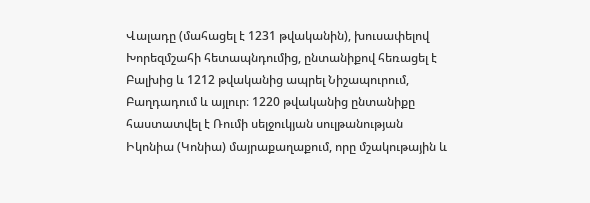Վալադը (մահացել է 1231 թվականին), խուսափելով Խորեզմշահի հետապնդումից, ընտանիքով հեռացել է Բալխից և 1212 թվականից ապրել Նիշապուրում, Բաղդադում և այլուր։ 1220 թվականից ընտանիքը հաստատվել է Ռումի սելջուկյան սուլթանության Իկոնիա (Կոնիա) մայրաքաղաքում, որը մշակութային և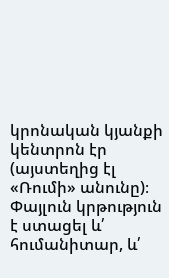կրոնական կյանքի կենտրոն էր (այստեղից էլ «Ռումի» անունը)։ Փայլուն կրթություն է ստացել և՛ հումանիտար, և՛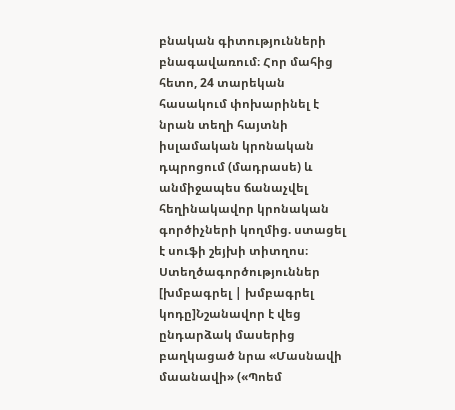բնական գիտությունների բնագավառում։ Հոր մահից հետո, 24 տարեկան հասակում փոխարինել է նրան տեղի հայտնի իսլամական կրոնական դպրոցում (մադրասե) և անմիջապես ճանաչվել հեղինակավոր կրոնական գործիչների կողմից. ստացել է սուֆի շեյխի տիտղոս։
Ստեղծագործություններ
[խմբագրել | խմբագրել կոդը]Նշանավոր է վեց ընդարձակ մասերից բաղկացած նրա «Մասնավի մաանավի» («Պոեմ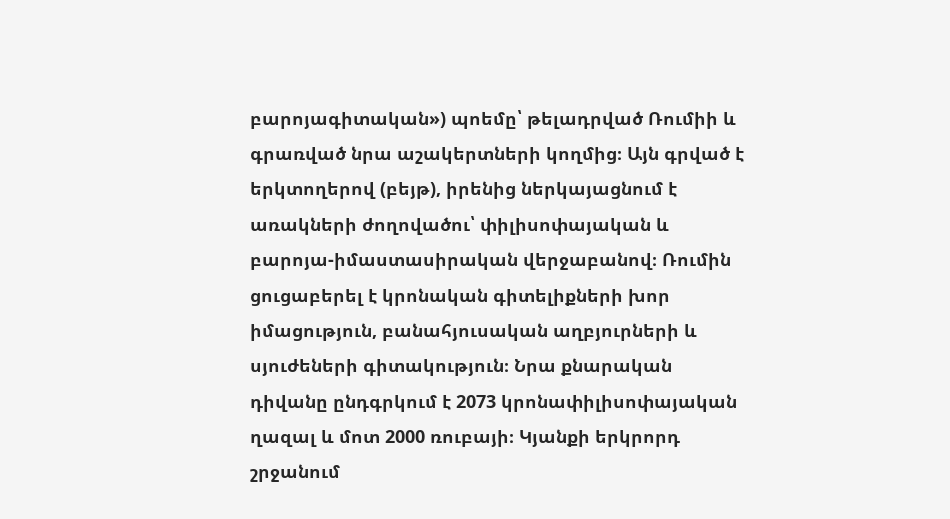բարոյագիտական») պոեմը՝ թելադրված Ռումիի և գրառված նրա աշակերտների կողմից։ Այն գրված է երկտողերով (բեյթ), իրենից ներկայացնում է առակների ժողովածու՝ փիլիսոփայական և բարոյա-իմաստասիրական վերջաբանով։ Ռումին ցուցաբերել է կրոնական գիտելիքների խոր իմացություն, բանահյուսական աղբյուրների և սյուժեների գիտակություն։ Նրա քնարական դիվանը ընդգրկում է 2073 կրոնափիլիսոփայական ղազալ և մոտ 2000 ռուբայի։ Կյանքի երկրորդ շրջանում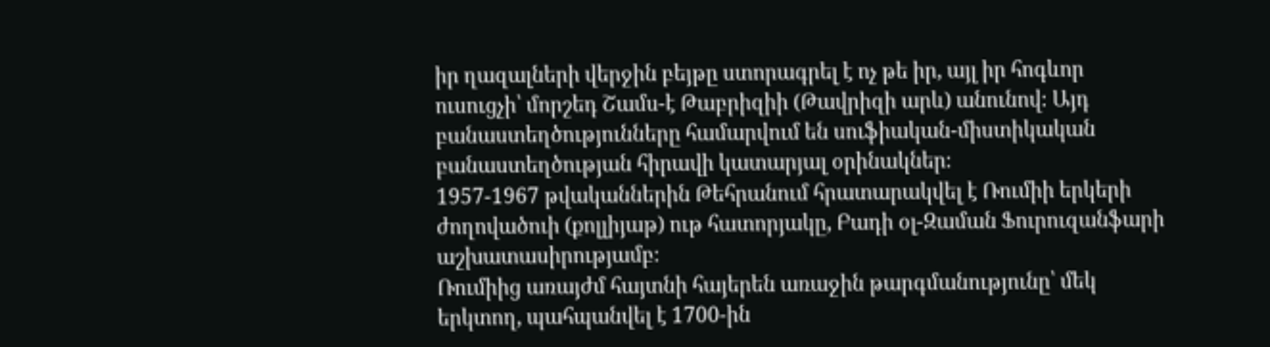իր ղազալների վերջին բեյթը ստորագրել է ոչ թե իր, այլ իր հոգևոր ուսուցչի՝ մորշեդ Շամս-է Թաբրիզիի (Թավրիզի արև) անունով։ Այդ բանաստեղծությունները համարվում են սուֆիական-միստիկական բանաստեղծության հիրավի կատարյալ օրինակներ։
1957-1967 թվականներին Թեհրանում հրատարակվել է Ռումիի երկերի ժողովածուի (քոլլիյաթ) ութ հատորյակը, Բադի օլ-Զաման Ֆուրուզանֆարի աշխատասիրությամբ։
Ռումիից առայժմ հայտնի հայերեն առաջին թարգմանությունը՝ մեկ երկտող, պահպանվել է 1700-ին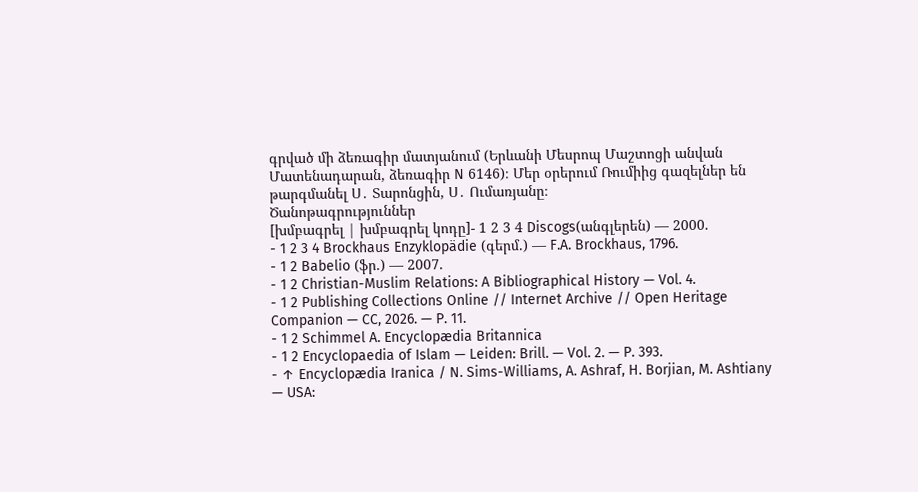գրված մի ձեռագիր մատյանում (Երևանի Մեսրոպ Մաշտոցի անվան Մատենադարան, ձեռագիր N 6146)։ Մեր օրերում Ռումիից գազելներ են թարգմանել Ս․ Տարոնցին, Ս․ Ումառյանը։
Ծանոթագրություններ
[խմբագրել | խմբագրել կոդը]- 1 2 3 4 Discogs(անգլերեն) — 2000.
- 1 2 3 4 Brockhaus Enzyklopädie (գերմ.) — F.A. Brockhaus, 1796.
- 1 2 Babelio (ֆր.) — 2007.
- 1 2 Christian-Muslim Relations: A Bibliographical History — Vol. 4.
- 1 2 Publishing Collections Online // Internet Archive // Open Heritage Companion — CC, 2026. — P. 11.
- 1 2 Schimmel A. Encyclopædia Britannica
- 1 2 Encyclopaedia of Islam — Leiden: Brill. — Vol. 2. — P. 393.
- ↑ Encyclopædia Iranica / N. Sims-Williams, A. Ashraf, H. Borjian, M. Ashtiany — USA: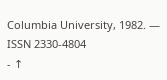Columbia University, 1982. — ISSN 2330-4804
- ↑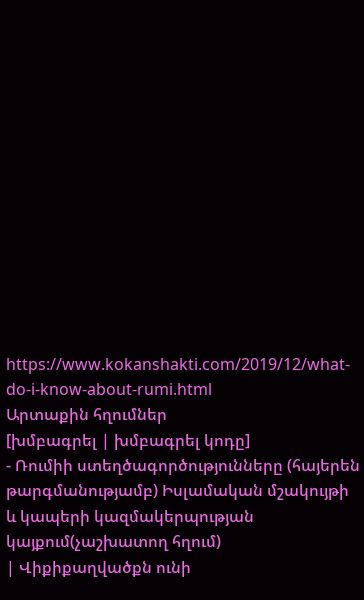https://www.kokanshakti.com/2019/12/what-do-i-know-about-rumi.html
Արտաքին հղումներ
[խմբագրել | խմբագրել կոդը]
- Ռումիի ստեղծագործությունները (հայերեն թարգմանությամբ) Իսլամական մշակույթի և կապերի կազմակերպության կայքում(չաշխատող հղում)
| Վիքիքաղվածքն ունի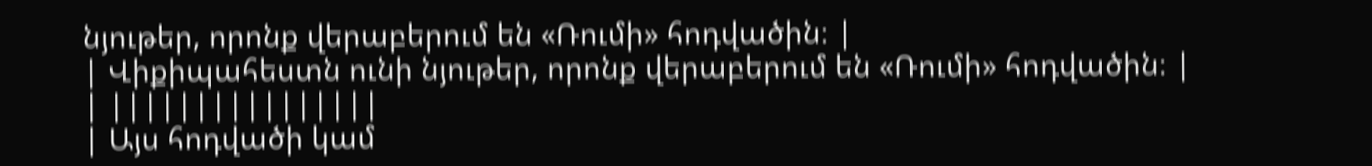նյութեր, որոնք վերաբերում են «Ռումի» հոդվածին։ |
| Վիքիպահեստն ունի նյութեր, որոնք վերաբերում են «Ռումի» հոդվածին։ |
| ||||||||||||||||
| Այս հոդվածի կամ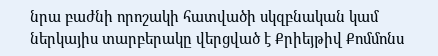նրա բաժնի որոշակի հատվածի սկզբնական կամ ներկայիս տարբերակը վերցված է Քրիեյթիվ Քոմմոնս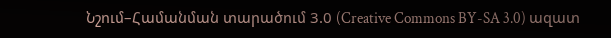Նշում–Համանման տարածում 3.0 (Creative Commons BY-SA 3.0) ազատ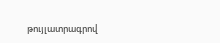թույլատրագրով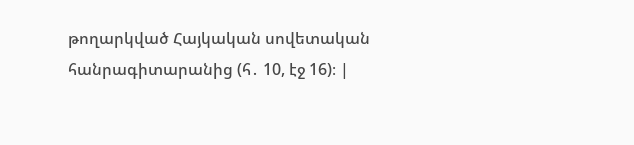թողարկված Հայկական սովետական հանրագիտարանից (հ․ 10, էջ 16)։ |